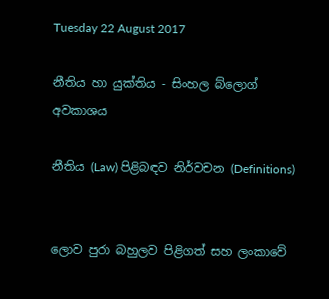Tuesday 22 August 2017

නීතිය හා යුක්තිය - සිංහල බ්ලොග් අවකාශය

නීතිය (Law) පිළිබඳව නිර්වචන (Definitions)


ලොව පුරා බහුලව පිළිගත් සහ ලංකාවේ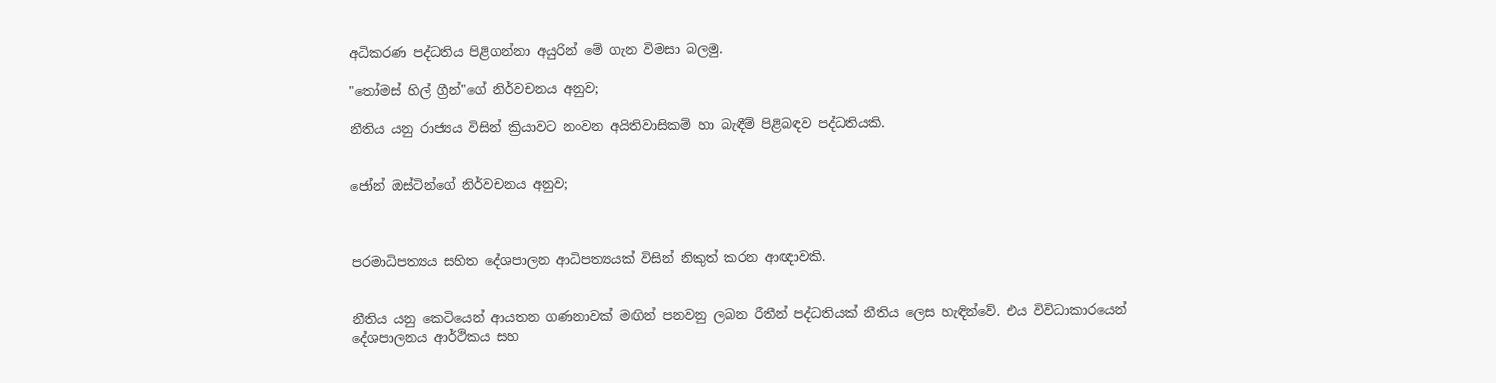අධිකරණ පද්ධතිය පිළිගන්නා අයුරින් මේ ගැන විමසා බලමු.

"තෝමස් හිල් ග්‍රීන්"ගේ නිර්වචනය අනුව;

නීතිය යනු රාජ්‍යය විසින් ක්‍රියාවට නංවන අයිතිවාසිකම් හා බැඳීම් පිළිබඳව පද්ධතියකි.


ජෝන් ඔස්ටින්ගේ නිර්වචනය අනුව;



පරමාධිපත්‍යය සහිත දේශපාලන ආධිපත්‍යයක් විසින් නිකුත් කරන ආඥාවකි.


නීතිය යනු කෙටියෙන් ආයතන ගණනාවක් මඟින් පනවනු ලබන රීතීන් පද්ධතියක් නීතිය ලෙස හැඳින්වේ. එය විවිධාකාරයෙන් දේශපාලනය ආර්ථිකය සහ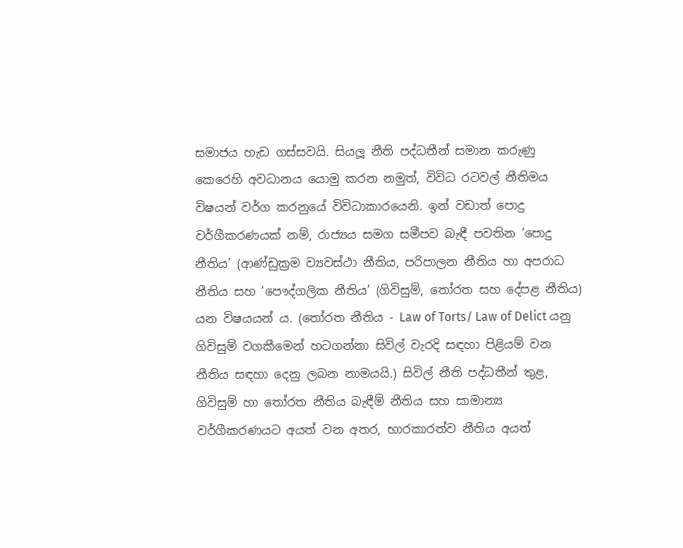සමාජය හැඩ ගස්සවයි. සියලූ නීති පද්ධතීන් සමාන කරුණු කෙරෙහි අවධානය යොමු කරන නමුත්, විවිධ රටවල් නීතිමය විෂයන් වර්ග කරනුයේ විවිධාකාරයෙනි. ඉන් වඩාත් පොදු වර්ගීකරණයක් නම්, රාජ්‍යය සමග සමීපව බැඳී පවතින ‘පොදු නීතිය’ (ආණ්ඩුක්‍රම ව්‍යවස්ථා නීතිය, පරිපාලන නීතිය හා අපරාධ නීතිය සහ ‘පෞද්ගලික නීතිය’ (ගිවිසුම්, තෝරත සහ දේපළ නීතිය) යන විෂයයන් ය. (තෝරත නීතිය - Law of Torts/ Law of Delict යනු ගිවිසුම් වගකීමෙන් හටගන්නා සිවිල් වැරදි සඳහා පිළියම් වන නීතිය සඳහා දෙනු ලබන නාමයයි.) සිවිල් නීති පද්ධතීන් තුළ, ගිවිසුම් හා තෝරත නීතිය බැඳීම් නීතිය සහ සාමාන්‍ය වර්ගීකරණයට අයත් වන අතර, භාරකාරත්ව නීතිය අයත්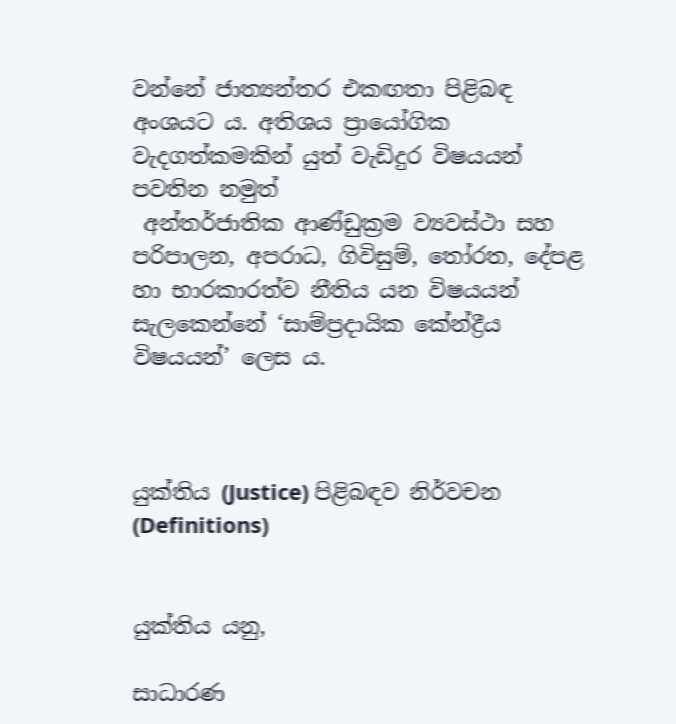වන්නේ ජාත්‍යන්තර එකඟතා පිළිබඳ අංශයට ය. අතිශය ප්‍රායෝගික වැදගත්කමකින් යුත් වැඩිදුර විෂයයන් පවතින නමුත්
 අන්තර්ජාතික ආණ්ඩුක්‍රම ව්‍යවස්ථා සහ පරිපාලන, අපරාධ, ගිවිසුම්, තෝරත, දේපළ හා භාරකාරත්ව නීතිය යන විෂයයන් සැලකෙන්නේ ‘සාම්ප්‍රදායික කේන්ද්‍රීය විෂයයන්’ ලෙස ය.



යුක්තිය (Justice) පිළිබඳව නිර්වචන (Definitions)


යුක්තිය යනු,

සාධාරණ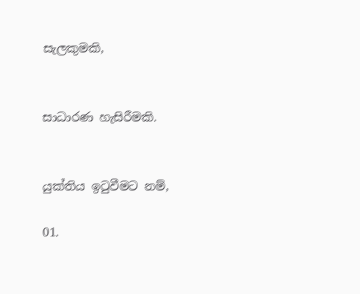සැලකුමකි,


සාධාරණ හැසිරීමකි.


යුක්තිය ඉටුවීමට නම්,

01.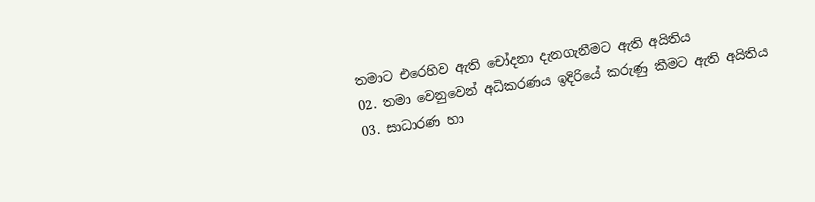තමාට එරෙහිව ඇති චෝදනා දැනගැනීමට ඇති අයිතිය
02. තමා වෙනුවෙන් අධිකරණය ඉදිරියේ කරුණු කීමට ඇති අයිතිය
03. සාධාරණ හා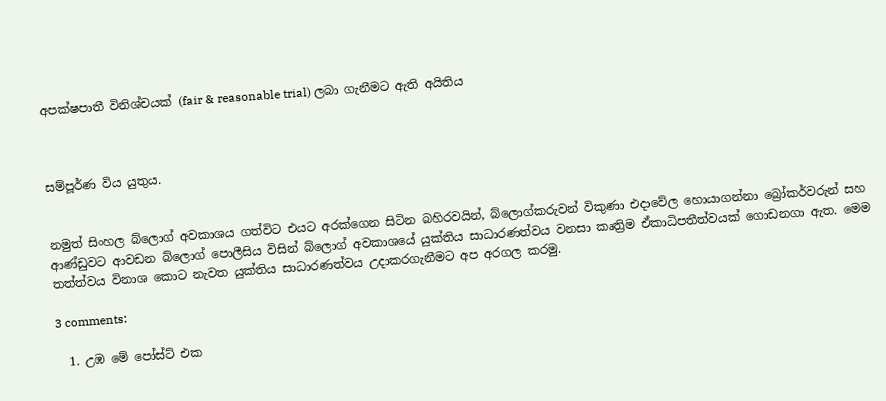අපක්ෂපාතී විනිශ්චයක් (fair & reasonable trial) ලබා ගැනීමට ඇති අයිතිය



සම්පූර්ණ විය යුතුය.


නමුත් සිංහල බ්ලොග් අවකාශය ගත්විට එයට අරක්ගෙන සිටින බහිරවයින්, බ්ලොග්කරුවන් විකුණා එදාවේල හොයාගන්නා බ්‍රෝකර්වරුන් සහ ආණ්ඩුවට ආවඩන බ්ලොග් පොලීසිය විසින් බ්ලොග් අවකාශයේ යුක්තිය සාධාරණත්වය වනසා කෘත්‍රිම ඒකාධිපතීත්වයක් ගොඩනගා ඇත. මෙම තත්ත්වය විනාශ කොට නැවත යුක්තිය සාධාරණත්වය උදාකරගැනීමට අප අරගල කරමු.

3 comments:

  1. උඹ මේ පෝස්ට් එක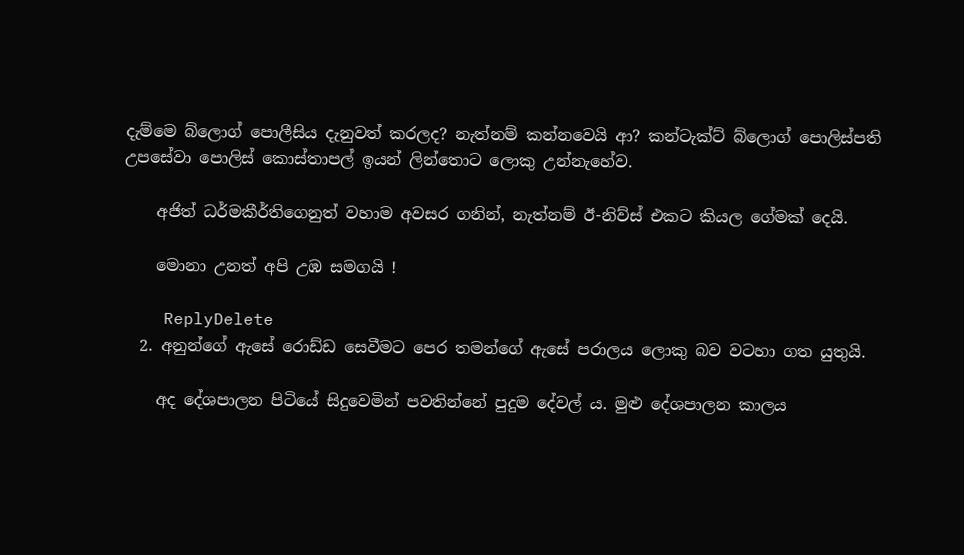දැම්මෙ බ්ලොග් පොලීසිය දැනුවත් කරලද? නැත්නම් කන්නවෙයි ආ? කන්ටැක්ට් බ්ලොග් පොලිස්පති උපසේවා පොලිස් කොස්තාපල් ඉයන් ලින්තොට ලොකු උන්නැහේව.

    අජිත් ධර්මකීර්තිගෙනුත් වහාම අවසර ගනින්, නැත්නම් ඊ-නිව්ස් එකට කියල ගේමක් දෙයි.

    මොනා උනත් අපි උඹ සමගයි !

    ReplyDelete
  2. අනුන්ගේ ඇසේ රොඩ්ඩ සෙවීමට පෙර තමන්ගේ ඇසේ පරාලය ලොකු බව වටහා ගත යුතුයි.

    අද දේශපාලන පිටියේ සිදුවෙමින් පවතින්නේ පුදුම දේවල් ය. මුළු දේශපාලන කාලය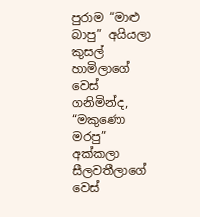පුරාම “මාළු බාපු” අයියලා කුසල් හාමිලාගේ වෙස් ගනිමින්ද, “මකුණො මරපු” අක්කලා සීලවතීලාගේ වෙස්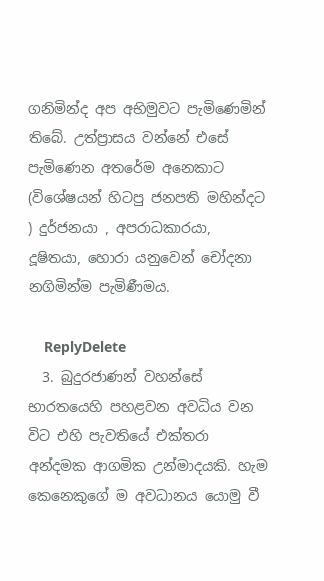ගනිමින්ද අප අභිමුවට පැමිණෙමින් තිබේ. උත්ප්‍රාසය වන්නේ එසේ පැමිණෙන අතරේම අනෙකාට (විශේෂයන් හිටපු ජනපති මහින්දට ) දුර්ජනයා , අපරාධකාරයා, දූෂිතයා, හොරා යනුවෙන් චෝදනා නගිමින්ම පැමිණීමය.

    ReplyDelete
  3. බුදුරජාණන් වහන්සේ භාරතයෙහි පහළවන අවධිය වන විට එහි පැවතියේ එක්තරා අන්දමක ආගමික උන්මාදයකි. හැම කෙනෙකුගේ ම අවධානය යොමු වී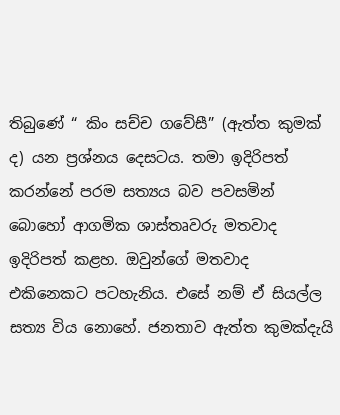තිබුණේ “ කිං සච්ච ගවේසී” (ඇත්ත කුමක් ද) යන ප්‍රශ්නය දෙසටය. තමා ඉදිරිපත් කරන්නේ පරම සත්‍යය බව පවසමින් බොහෝ ආගමික ශාස්තෘවරු මතවාද ඉදිරිපත් කළහ. ඔවුන්ගේ මතවාද එකිනෙකට පටහැනිය. එසේ නම් ඒ සියල්ල සත්‍ය විය නොහේ. ජනතාව ඇත්ත කුමක්දැයි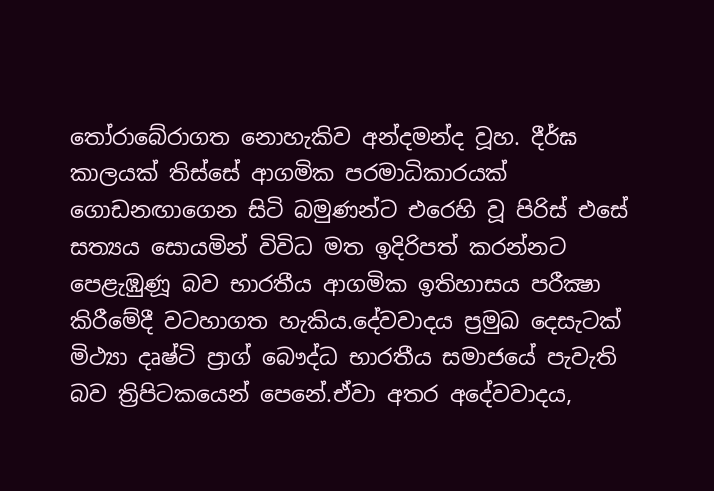තෝරාබේරාගත නොහැකිව අන්දමන්ද වූහ. දීර්ඝ කාලයක් තිස්සේ ආගමික පරමාධිකාරයක් ගොඩනඟාගෙන සිටි බමුණන්ට එරෙහි වූ පිරිස් එසේ සත්‍යය සොයමින් විවිධ මත ඉදිරිපත් කරන්නට පෙළැඹුණූ බව භාරතීය ආගමික ඉතිහාසය පරීක්‍ෂා කිරීමේදී වටහාගත හැකිය.දේවවාදය ප්‍රමුඛ දෙසැටක් මිථ්‍යා දෘෂ්ටි ප්‍රාග් බෞද්ධ භාරතීය සමාජයේ පැවැති බව ත්‍රිපිටකයෙන් පෙනේ.ඒවා අතර අදේවවාදය,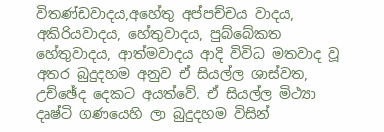විතණ්ඩවාදය,අහේතු අප්පච්චය වාදය, අකිරියවාදය, හේතුවාදය, පුබ්බේකත හේතුවාදය, ආත්මවාදය ආදි විවිධ මතවාද වූ අතර බුදුදහම අනුව ඒ සියල්ල ශාස්වත, උච්ඡේද දෙකට අයත්වේ. ඒ සියල්ල මිථ්‍යා දෘෂ්ටි ගණයෙහි ලා බුදුදහම විසින්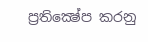ප්‍රතික්‍ෂේප කරනු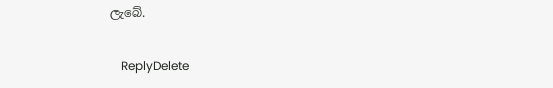ලැබේ.

    ReplyDelete